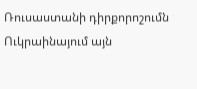Ռուսաստանի դիրքորոշումն Ուկրաինայում այն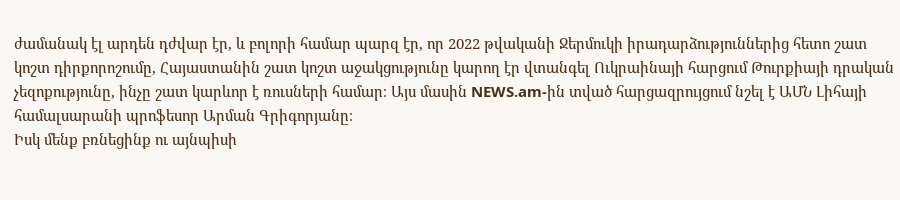ժամանակ էլ արդեն դժվար էր, և բոլորի համար պարզ էր, որ 2022 թվականի Ջերմուկի իրադարձություններից հետո շատ կոշտ դիրքորոշումը, Հայաստանին շատ կոշտ աջակցությունը կարող էր վտանգել Ուկրաինայի հարցում Թուրքիայի դրական չեզոքությունը, ինչը շատ կարևոր է ռուսների համար։ Այս մասին NEWS.am-ին տված հարցազրույցում նշել է ԱՄՆ Լիհայի համալսարանի պրոֆեսոր Արման Գրիգորյանը։
Իսկ մենք բռնեցինք ու այնպիսի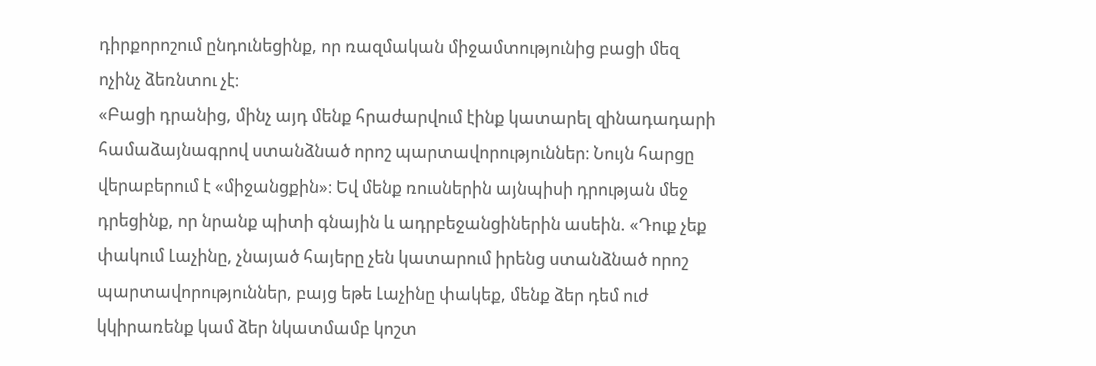դիրքորոշում ընդունեցինք, որ ռազմական միջամտությունից բացի մեզ ոչինչ ձեռնտու չէ։
«Բացի դրանից, մինչ այդ մենք հրաժարվում էինք կատարել զինադադարի համաձայնագրով ստանձնած որոշ պարտավորություններ։ Նույն հարցը վերաբերում է «միջանցքին»։ Եվ մենք ռուսներին այնպիսի դրության մեջ դրեցինք, որ նրանք պիտի գնային և ադրբեջանցիներին ասեին. «Դուք չեք փակում Լաչինը, չնայած հայերը չեն կատարում իրենց ստանձնած որոշ պարտավորություններ, բայց եթե Լաչինը փակեք, մենք ձեր դեմ ուժ կկիրառենք կամ ձեր նկատմամբ կոշտ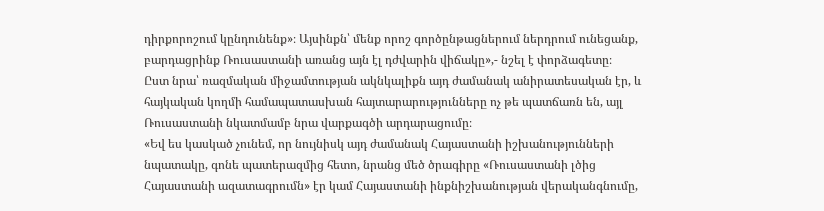դիրքորոշում կընդունենք»։ Այսինքն՝ մենք որոշ գործընթացներում ներդրում ունեցանք, բարդացրինք Ռուսաստանի առանց այն էլ դժվարին վիճակը»,- նշել է փորձագետը։
Ըստ նրա՝ ռազմական միջամտության ակնկալիքն այդ ժամանակ անիրատեսական էր, և հայկական կողմի համապատասխան հայտարարությունները ոչ թե պատճառն են, այլ Ռուսաստանի նկատմամբ նրա վարքագծի արդարացումը։
«Եվ ես կասկած չունեմ, որ նույնիսկ այդ ժամանակ Հայաստանի իշխանությունների նպատակը, գոնե պատերազմից հետո, նրանց մեծ ծրագիրը «Ռուսաստանի լծից Հայաստանի ազատագրումն» էր կամ Հայաստանի ինքնիշխանության վերականգնումը,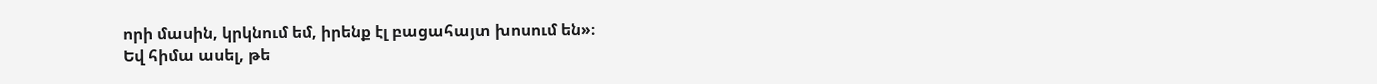որի մասին, կրկնում եմ, իրենք էլ բացահայտ խոսում են»։
Եվ հիմա ասել, թե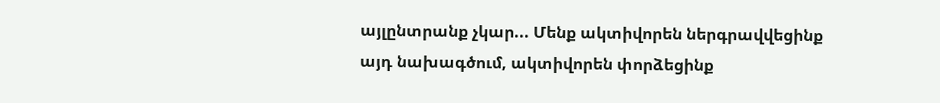այլընտրանք չկար... Մենք ակտիվորեն ներգրավվեցինք այդ նախագծում, ակտիվորեն փորձեցինք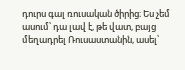դուրս գալ ռուսական ծիրից։ Ես չեմ ասում՝ դա լավ է, թե վատ, բայց մեղադրել Ռուսաստանին, ասել՝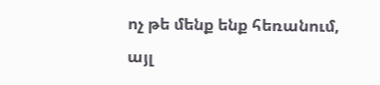ոչ թե մենք ենք հեռանում, այլ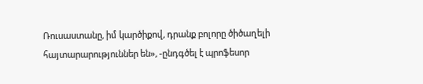Ռուսաստանը, իմ կարծիքով, դրանք բոլորը ծիծաղելի հայտարարություններ են», -ընդգծել է պրոֆեսոր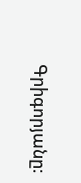Գրիգորյանը։